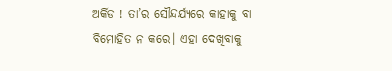ଅର୍କିଡ ! ତା’ର ସୌନ୍ଦର୍ଯ୍ୟରେ କାହାକୁ ବା ବିମୋହିତ ନ କରେ। ଏହା ଦେଖିବାକୁ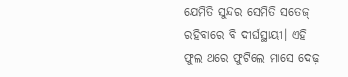ଯେମିତି ସୁନ୍ଦର ସେମିତି ସତେଜ୍ ରହିବାରେ ବି ଦୀର୍ଘସ୍ଥାୟୀ। ଏହି ଫୁଲ ଥରେ ଫୁଟିଲେ ମାସେ ଦେଢ଼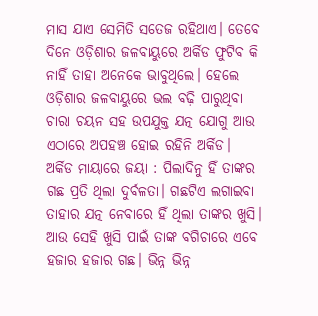ମାସ ଯାଏ ସେମିତି ସତେଜ ରହିଥାଏ। ତେବେ ଦିନେ ଓଡ଼ିଶାର ଜଳବାୟୁରେ ଅର୍କିଡ ଫୁଟିବ କି ନାହିଁ ତାହା ଅନେକେ ଭାବୁଥିଲେ। ହେଲେ ଓଡ଼ିଶାର ଜଳବାୟୁରେ ଭଲ ବଢ଼ି ପାରୁଥିବା ଚାରା ଚୟନ ସହ ଉପଯୁକ୍ତ ଯତ୍ନ ଯୋଗୁ ଆଉ ଏଠାରେ ଅପହଞ୍ଚ ହୋଇ ରହିନି ଅର୍କିଡ।
ଅର୍କିଡ ମାୟାରେ ଜୟା : ପିଲାଦିନୁ ହିଁ ତାଙ୍କର ଗଛ ପ୍ରତି ଥିଲା ଦୁର୍ବଳତା। ଗଛଟିଏ ଲଗାଇବା ତାହାର ଯତ୍ନ ନେବାରେ ହିଁ ଥିଲା ତାଙ୍କର ଖୁସି। ଆଉ ସେହି ଖୁସି ପାଇଁ ତାଙ୍କ ବଗିଚାରେ ଏବେ ହଜାର ହଜାର ଗଛ। ଭିନ୍ନ ଭିନ୍ନ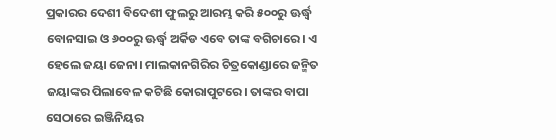ପ୍ରକାରର ଦେଶୀ ବିଦେଶୀ ଫୁଲରୁ ଆରମ୍ଭ କରି ୫୦୦ରୁ ଊର୍ଦ୍ଧ୍ୱ ବୋନସାଇ ଓ ୬୦୦ରୁ ଊର୍ଦ୍ଧ୍ୱ ଅର୍କିଡ ଏବେ ତାଙ୍କ ବଗିଚାରେ। ଏ ହେଲେ ଜୟା ଜେନା। ମାଲକାନଗିରିର ଚିତ୍ରକୋଣ୍ଡାରେ ଜନ୍ମିତ ଜୟାଙ୍କର ପିଲାବେଳ କଟିଛି କୋରାପୁଟରେ। ତାଙ୍କର ବାପା ସେଠାରେ ଇଞ୍ଜିନିୟର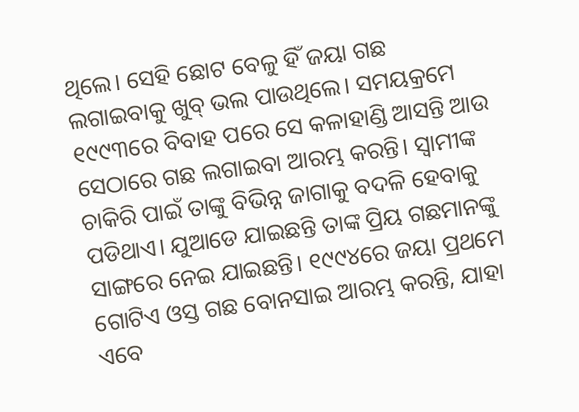ଥିଲେ। ସେହି ଛୋଟ ବେଳୁ ହିଁ ଜୟା ଗଛ ଲଗାଇବାକୁ ଖୁବ୍ ଭଲ ପାଉଥିଲେ। ସମୟକ୍ରମେ ୧୯୯୩ରେ ବିବାହ ପରେ ସେ କଳାହାଣ୍ଡି ଆସନ୍ତି ଆଉ ସେଠାରେ ଗଛ ଲଗାଇବା ଆରମ୍ଭ କରନ୍ତି। ସ୍ବାମୀଙ୍କ ଚାକିରି ପାଇଁ ତାଙ୍କୁ ବିଭିନ୍ନ ଜାଗାକୁ ବଦଳି ହେବାକୁ ପଡିଥାଏ। ଯୁଆଡେ ଯାଇଛନ୍ତି ତାଙ୍କ ପ୍ରିୟ ଗଛମାନଙ୍କୁ ସାଙ୍ଗରେ ନେଇ ଯାଇଛନ୍ତି। ୧୯୯୪ରେ ଜୟା ପ୍ରଥମେ ଗୋଟିଏ ଓସ୍ତ ଗଛ ବୋନସାଇ ଆରମ୍ଭ କରନ୍ତି, ଯାହା ଏବେ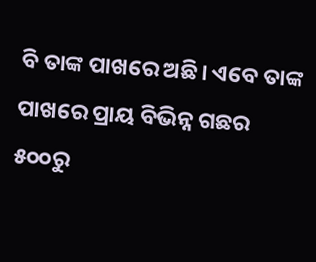ବି ତାଙ୍କ ପାଖରେ ଅଛି। ଏବେ ତାଙ୍କ ପାଖରେ ପ୍ରାୟ ବିଭିନ୍ନ ଗଛର ୫୦୦ରୁ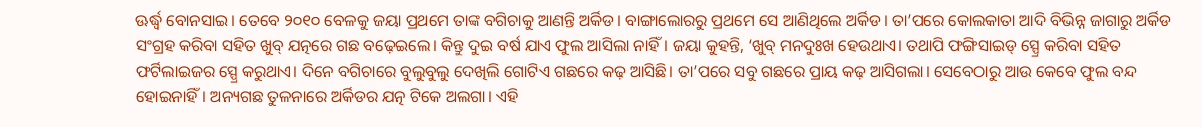ଊର୍ଦ୍ଧ୍ୱ ବୋନସାଇ। ତେବେ ୨୦୧୦ ବେଳକୁ ଜୟା ପ୍ରଥମେ ତାଙ୍କ ବଗିଚାକୁ ଆଣନ୍ତି ଅର୍କିଡ। ବାଙ୍ଗାଲୋରରୁ ପ୍ରଥମେ ସେ ଆଣିଥିଲେ ଅର୍କିଡ। ତା’ପରେ କୋଲକାତା ଆଦି ବିଭିନ୍ନ ଜାଗାରୁ ଅର୍କିଡ ସଂଗ୍ରହ କରିବା ସହିତ ଖୁବ୍ ଯତ୍ନରେ ଗଛ ବଢ଼େଇଲେ। କିନ୍ତୁ ଦୁଇ ବର୍ଷ ଯାଏ ଫୁଲ ଆସିଲା ନାହିଁ। ଜୟା କୁହନ୍ତି, ‘ଖୁବ୍ ମନଦୁଃଖ ହେଉଥାଏ। ତଥାପି ଫଙ୍ଗିସାଇଡ୍ ସ୍ପ୍ରେ କରିବା ସହିତ ଫର୍ଟିଲାଇଜର ସ୍ପ୍ରେ କରୁଥାଏ। ଦିନେ ବଗିଚାରେ ବୁଲୁବୁଲୁ ଦେଖିଲି ଗୋଟିଏ ଗଛରେ କଢ଼ ଆସିଛି। ତା’ପରେ ସବୁ ଗଛରେ ପ୍ରାୟ କଢ଼ ଆସିଗଲା। ସେବେଠାରୁ ଆଉ କେବେ ଫୁଲ ବନ୍ଦ ହୋଇନାହିଁ। ଅନ୍ୟଗଛ ତୁଳନାରେ ଅର୍କିଡର ଯତ୍ନ ଟିକେ ଅଲଗା। ଏହି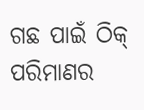ଗଛ ପାଇଁ ଠିକ୍ ପରିମାଣର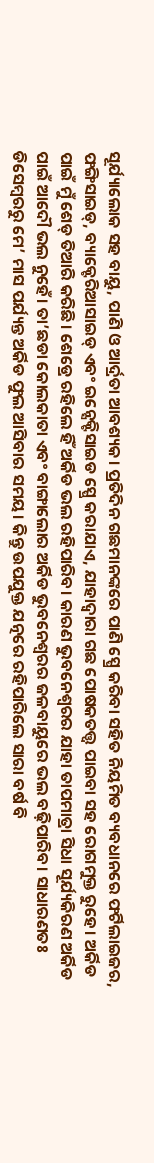ସୂର୍ଯ୍ୟାଲୋକ ସହ ବାୟୁ, ପାଣି ଓ ଆର୍ଦ୍ରତା ଆବଶ୍ୟକ। ପ୍ରତିଦିନ ଗଛମାନଙ୍କରେ ପାଣି ସ୍ପ୍ରେ କରିବା ସହିତ ନିୟମିତ ବ୍ୟବଧାନରେ ଫର୍ଟିଲାଇଜର, ଫଙ୍ଗିସାଇଡ୍, ବ୍ୟାକ୍ଟେରିଆସାଇଡ୍ ଏବଂ ଇନ୍ସେକ୍ଟିସାଇଡ ସ୍ପ୍ରେ କରାଯାଏ, ଯାହାଦ୍ୱାରା ଗଛ ପୋଷକତତ୍ତ୍ୱ ପାଇବା ସହ ରୋଗମୁକ୍ତ ରୁହେ। ଅର୍କିଡ ପାଇଁ ମୁଁ ଶେଡ୍ ତିଆରି କରିଛି। ଶେଡ୍ରେ ରହିଲେ ହିଁ ଅର୍କିଡ ଭଲ ରହିପାରିବ। କାରଣ ଭୁବନେଶ୍ୱରର ଯାହା ତାପମାତ୍ରା ସିଧା ସୂର୍ଯ୍ୟକିରଣ ଅର୍କିଡ ପାଇଁ ଆଦୌ ଭଲ ନୁହେଁ। ତା’ଛଡା କୋଲକାତା ଏବଂ ବାଙ୍ଗାଲୋର ଅର୍କିଡ ଭୁବନେଶ୍ୱରର ଜଳବାୟୁରେ ଭଲ ବଢ଼ିପାରିବ। ସାଧାରଣତଃ ଡିସେମ୍ବରରୁ ମେ’ ମାସ ପର୍ଯ୍ୟନ୍ତ ଅର୍କିଡ ଫୁଲ ଆସିବାର ସମୟ। କିନ୍ତୁ ଉପଯୁକ୍ତ ଯତ୍ନରେ ରହିପାରିଲେ ସାରା ବର୍ଷ ବି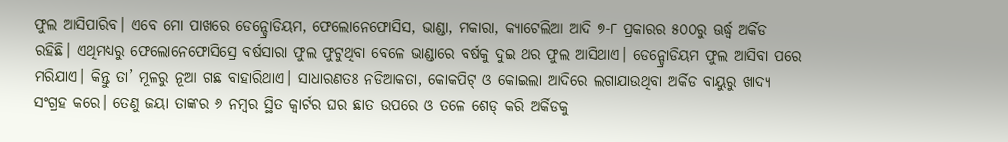ଫୁଲ ଆସିପାରିବ। ଏବେ ମୋ ପାଖରେ ଡେନ୍ଡ୍ରୋଡିୟମ, ଫେଲୋନେଫୋସିସ, ଭାଣ୍ଡା, ମକାରା, କ୍ୟାଟେଲିଆ ଆଦି ୭-୮ ପ୍ରକାରର ୫୦୦ରୁ ଊର୍ଦ୍ଧ୍ୱ ଅର୍କିଡ ରହିଛି। ଏଥିମଧ୍ୟରୁ ଫେଲୋନେଫୋସିସ୍ରେ ବର୍ଷସାରା ଫୁଲ ଫୁଟୁଥିବା ବେଳେ ଭାଣ୍ଡାରେ ବର୍ଷକୁ ଦୁଇ ଥର ଫୁଲ ଆସିଥାଏ। ଡେନ୍ଡ୍ରୋଡିୟମ ଫୁଲ ଆସିବା ପରେ ମରିଯାଏ। କିନ୍ତୁ ତା’ ମୂଳରୁ ନୂଆ ଗଛ ବାହାରିଥାଏ। ସାଧାରଣତଃ ନଡିଆକତା, କୋକପିଟ୍ ଓ କୋଇଲା ଆଦିରେ ଲଗାଯାଉଥିବା ଅର୍କିଡ ବାୟୁରୁ ଖାଦ୍ୟ ସଂଗ୍ରହ କରେ। ତେଣୁ ଜୟା ତାଙ୍କର ୬ ନମ୍ବର ସ୍ଥିତ କ୍ୱାର୍ଟର ଘର ଛାତ ଉପରେ ଓ ତଳେ ଶେଡ୍ କରି ଅର୍କିଡକୁ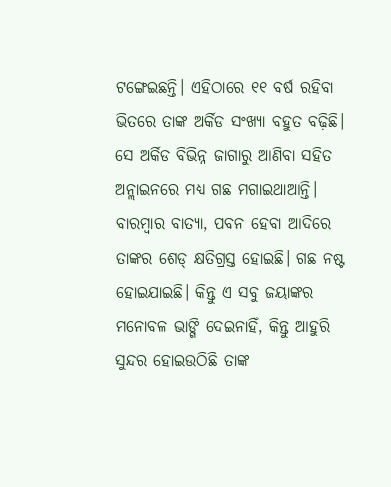ଟଙ୍ଗେଇଛନ୍ତି। ଏହିଠାରେ ୧୧ ବର୍ଷ ରହିବା ଭିତରେ ତାଙ୍କ ଅର୍କିଡ ସଂଖ୍ୟା ବହୁତ ବଢ଼ିଛି। ସେ ଅର୍କିଡ ବିଭିନ୍ନ ଜାଗାରୁ ଆଣିବା ସହିତ ଅନ୍ଲାଇନରେ ମଧ୍ୟ ଗଛ ମଗାଇଥାଆନ୍ତି। ବାରମ୍ବାର ବାତ୍ୟା, ପବନ ହେବା ଆଦିରେ ତାଙ୍କର ଶେଡ୍ କ୍ଷତିଗ୍ରସ୍ତ ହୋଇଛି। ଗଛ ନଷ୍ଟ ହୋଇଯାଇଛି। କିନ୍ତୁ ଏ ସବୁ ଜୟାଙ୍କର ମନୋବଳ ଭାଙ୍ଗି ଦେଇନାହିଁ, କିନ୍ତୁ ଆହୁରି ସୁନ୍ଦର ହୋଇଉଠିଛି ତାଙ୍କ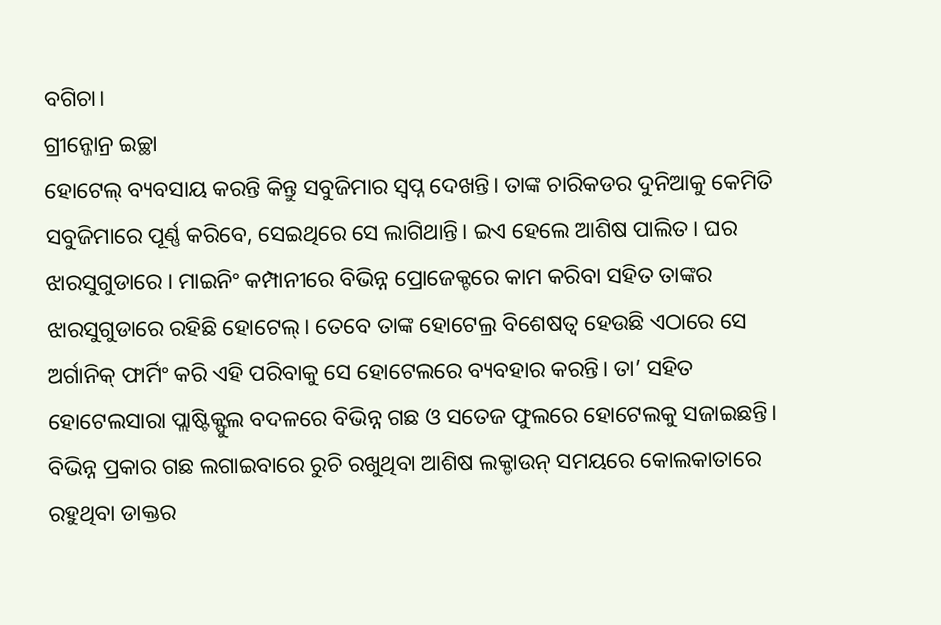ବଗିଚା।
ଗ୍ରୀନ୍ଜୋନ୍ର ଇଚ୍ଛା
ହୋଟେଲ୍ ବ୍ୟବସାୟ କରନ୍ତି କିନ୍ତୁ ସବୁଜିମାର ସ୍ବପ୍ନ ଦେଖନ୍ତି। ତାଙ୍କ ଚାରିକଡର ଦୁନିଆକୁ କେମିତି ସବୁଜିମାରେ ପୂର୍ଣ୍ଣ କରିବେ, ସେଇଥିରେ ସେ ଲାଗିଥାନ୍ତି। ଇଏ ହେଲେ ଆଶିଷ ପାଲିତ। ଘର ଝାରସୁଗୁଡାରେ । ମାଇନିଂ କମ୍ପାନୀରେ ବିଭିନ୍ନ ପ୍ରୋଜେକ୍ଟରେ କାମ କରିବା ସହିତ ତାଙ୍କର ଝାରସୁଗୁଡାରେ ରହିଛି ହୋଟେଲ୍। ତେବେ ତାଙ୍କ ହୋଟେଲ୍ର ବିଶେଷତ୍ୱ ହେଉଛି ଏଠାରେ ସେ ଅର୍ଗାନିକ୍ ଫାର୍ମିଂ କରି ଏହି ପରିବାକୁ ସେ ହୋଟେଲରେ ବ୍ୟବହାର କରନ୍ତି। ତା’ ସହିତ ହୋଟେଲସାରା ପ୍ଲାଷ୍ଟିକ୍ଫୁଲ ବଦଳରେ ବିଭିନ୍ନ ଗଛ ଓ ସତେଜ ଫୁଲରେ ହୋଟେଲକୁ ସଜାଇଛନ୍ତି। ବିଭିନ୍ନ ପ୍ରକାର ଗଛ ଲଗାଇବାରେ ରୁଚି ରଖୁଥିବା ଆଶିଷ ଲକ୍ଡାଉନ୍ ସମୟରେ କୋଲକାତାରେ ରହୁଥିବା ଡାକ୍ତର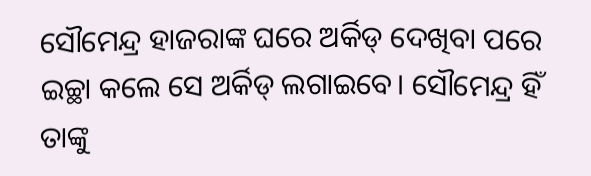ସୌମେନ୍ଦ୍ର ହାଜରାଙ୍କ ଘରେ ଅର୍କିଡ୍ ଦେଖିବା ପରେ ଇଚ୍ଛା କଲେ ସେ ଅର୍କିଡ୍ ଲଗାଇବେ। ସୌମେନ୍ଦ୍ର ହିଁ ତାଙ୍କୁ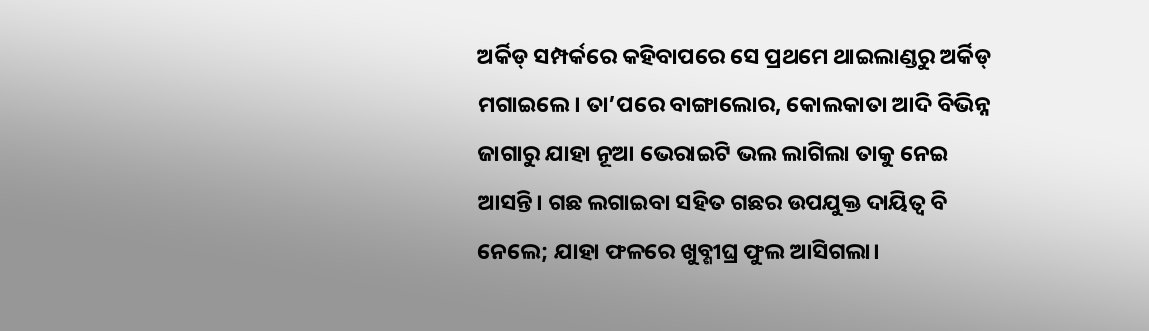ଅର୍କିଡ୍ ସମ୍ପର୍କରେ କହିବାପରେ ସେ ପ୍ରଥମେ ଥାଇଲାଣ୍ଡରୁ ଅର୍କିଡ୍ ମଗାଇଲେ। ତା’ପରେ ବାଙ୍ଗାଲୋର, କୋଲକାତା ଆଦି ବିଭିନ୍ନ ଜାଗାରୁ ଯାହା ନୂଆ ଭେରାଇଟି ଭଲ ଲାଗିଲା ତାକୁ ନେଇ ଆସନ୍ତି। ଗଛ ଲଗାଇବା ସହିତ ଗଛର ଉପଯୁକ୍ତ ଦାୟିତ୍ୱ ବି ନେଲେ; ଯାହା ଫଳରେ ଖୁବ୍ଶୀଘ୍ର ଫୁଲ ଆସିଗଲା।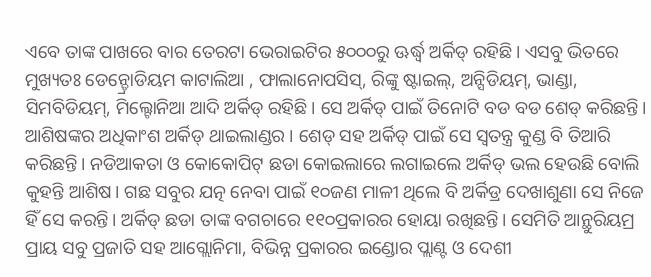ଏବେ ତାଙ୍କ ପାଖରେ ବାର ତେରଟା ଭେରାଇଟିର ୫୦୦୦ରୁ ଊର୍ଦ୍ଧ୍ୱ ଅର୍କିଡ୍ ରହିଛି। ଏସବୁ ଭିତରେ ମୁଖ୍ୟତଃ ଡେନ୍ଡ୍ରୋଡିୟମ କାଟାଲିଆ , ଫାଲାନୋପସିସ୍, ରିଙ୍କୁ ଷ୍ଟାଇଲ୍, ଅନ୍ସିଡିୟମ୍, ଭାଣ୍ଡା, ସିମବିଡିୟମ୍, ମିଲ୍ଟୋନିଆ ଆଦି ଅର୍କିଡ୍ ରହିଛି। ସେ ଅର୍କିଡ୍ ପାଇଁ ତିନୋଟି ବଡ ବଡ ଶେଡ୍ କରିଛନ୍ତି। ଆଶିଷଙ୍କର ଅଧିକାଂଶ ଅର୍କିଡ୍ ଥାଇଲାଣ୍ଡର । ଶେଡ୍ ସହ ଅର୍କିଡ୍ ପାଇଁ ସେ ସ୍ବତନ୍ତ୍ର କୁଣ୍ଡ ବି ତିଆରି କରିଛନ୍ତି। ନଡିଆକତା ଓ କୋକୋପିଟ୍ ଛଡା କୋଇଲାରେ ଲଗାଇଲେ ଅର୍କିଡ୍ ଭଲ ହେଉଛି ବୋଲି କୁହନ୍ତି ଆଶିଷ। ଗଛ ସବୁର ଯତ୍ନ ନେବା ପାଇଁ ୧୦ଜଣ ମାଳୀ ଥିଲେ ବି ଅର୍କିଡ୍ର ଦେଖାଶୁଣା ସେ ନିଜେ ହିଁ ସେ କରନ୍ତି। ଅର୍କିଡ୍ ଛଡା ତାଙ୍କ ବଗଚାରେ ୧୧୦ପ୍ରକାରର ହୋୟା ରଖିଛନ୍ତି। ସେମିତି ଆନ୍ଥୁରିୟମ୍ର ପ୍ରାୟ ସବୁ ପ୍ରଜାତି ସହ ଆଗ୍ଲୋନିମା, ବିଭିନ୍ନ ପ୍ରକାରର ଇଣ୍ଡୋର ପ୍ଲାଣ୍ଟ ଓ ଦେଶୀ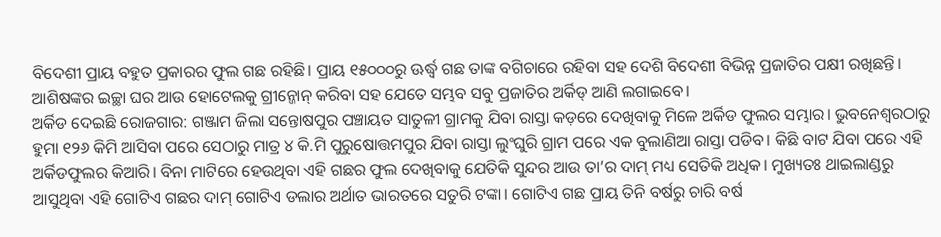ବିଦେଶୀ ପ୍ରାୟ ବହୁତ ପ୍ରକାରର ଫୁଲ ଗଛ ରହିଛି। ପ୍ରାୟ ୧୫୦୦୦ରୁ ଊର୍ଦ୍ଧ୍ୱ ଗଛ ତାଙ୍କ ବଗିଚାରେ ରହିବା ସହ ଦେଶି ବିଦେଶୀ ବିଭିନ୍ନ ପ୍ରଜାତିର ପକ୍ଷୀ ରଖିଛନ୍ତି। ଆଶିଷଙ୍କର ଇଚ୍ଛା ଘର ଆଉ ହୋଟେଲକୁ ଗ୍ରୀନ୍ଜୋନ୍ କରିବା ସହ ଯେତେ ସମ୍ଭବ ସବୁ ପ୍ରଜାତିର ଅର୍କିଡ୍ ଆଣି ଲଗାଇବେ।
ଅର୍କିଡ ଦେଇଛି ରୋଜଗାର: ଗଞ୍ଜାମ ଜିଲା ସନ୍ତୋଷପୁର ପଞ୍ଚାୟତ ସାତୁଳୀ ଗ୍ରାମକୁ ଯିବା ରାସ୍ତା କଡ଼ରେ ଦେଖିବାକୁ ମିଳେ ଅର୍କିଡ ଫୁଲର ସମ୍ଭାର। ଭୁବନେଶ୍ୱରଠାରୁ ହୁମା ୧୨୬ କିମି ଆସିବା ପରେ ସେଠାରୁ ମାତ୍ର ୪ କି.ମି ପୁରୁଷୋତ୍ତମପୁର ଯିବା ରାସ୍ତା ଲୁଂଘୁରି ଗ୍ରାମ ପରେ ଏକ ବୁଲାଣିଆ ରାସ୍ତା ପଡିବ। କିଛି ବାଟ ଯିବା ପରେ ଏହି ଅର୍କିଡଫୁଲର କିଆରି। ବିନା ମାଟିରେ ହେଉଥିବା ଏହି ଗଛର ଫୁଲ ଦେଖିବାକୁ ଯେତିକି ସୁନ୍ଦର ଆଉ ତା’ର ଦାମ୍ ମଧ୍ୟ ସେତିକି ଅଧିକ। ମୁଖ୍ୟତଃ ଥାଇଲାଣ୍ଡରୁ ଆସୁଥିବା ଏହି ଗୋଟିଏ ଗଛର ଦାମ୍ ଗୋଟିଏ ଡଲାର ଅର୍ଥାତ ଭାରତରେ ସତୁରି ଟଙ୍କା। ଗୋଟିଏ ଗଛ ପ୍ରାୟ ତିନି ବର୍ଷରୁ ଚାରି ବର୍ଷ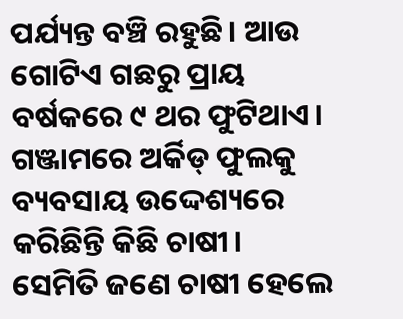ପର୍ଯ୍ୟନ୍ତ ବଞ୍ଚି ରହୁଛି। ଆଉ ଗୋଟିଏ ଗଛରୁ ପ୍ରାୟ ବର୍ଷକରେ ୯ ଥର ଫୁଟିଥାଏ। ଗଞ୍ଜାମରେ ଅର୍କିଡ୍ ଫୁଲକୁ ବ୍ୟବସାୟ ଉଦ୍ଦେଶ୍ୟରେ କରିଛିନ୍ତି କିଛି ଚାଷୀ। ସେମିତି ଜଣେ ଚାଷୀ ହେଲେ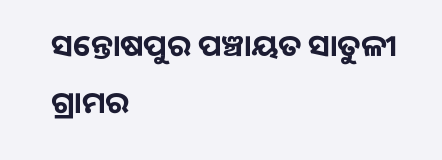ସନ୍ତୋଷପୁର ପଞ୍ଚାୟତ ସାତୁଳୀ ଗ୍ରାମର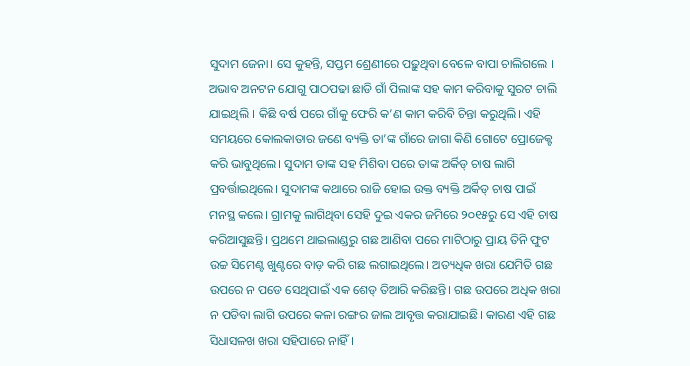ସୁଦାମ ଜେନା। ସେ କୁହନ୍ତି, ସପ୍ତମ ଶ୍ରେଣୀରେ ପଢ଼ୁଥିବା ବେଳେ ବାପା ଚାଲିଗଲେ । ଅଭାବ ଅନଟନ ଯୋଗୁ ପାଠପଢା ଛାଡି ଗାଁ ପିଲାଙ୍କ ସହ କାମ କରିବାକୁ ସୁରଟ ଚାଲି ଯାଇଥିଲି । କିଛି ବର୍ଷ ପରେ ଗାଁକୁ ଫେରି କ’ଣ କାମ କରିବି ଚିନ୍ତା କରୁଥିଲି। ଏହି ସମୟରେ କୋଲକାତାର ଜଣେ ବ୍ୟକ୍ତି ତା’ଙ୍କ ଗାଁରେ ଜାଗା କିଣି ଗୋଟେ ପ୍ରୋଜେକ୍ଟ କରି ଭାବୁଥିଲେ। ସୁଦାମ ତାଙ୍କ ସହ ମିଶିବା ପରେ ତାଙ୍କ ଅର୍କିଡ୍ ଚାଷ ଲାଗି ପ୍ରବର୍ତ୍ତାଇଥିଲେ। ସୁଦାମଙ୍କ କଥାରେ ରାଜି ହୋଇ ଉକ୍ତ ବ୍ୟକ୍ତି ଅର୍କିଡ୍ ଚାଷ ପାଇଁ ମନସ୍ଥ କଲେ। ଗ୍ରାମକୁ ଲାଗିଥିବା ସେହି ଦୁଇ ଏକର ଜମିରେ ୨୦୧୫ରୁ ସେ ଏହି ଚାଷ କରିଆସୁଛନ୍ତି। ପ୍ରଥମେ ଥାଇଲାଣ୍ଡରୁ ଗଛ ଆଣିବା ପରେ ମାଟିଠାରୁ ପ୍ରାୟ ତିନି ଫୁଟ ଉଚ୍ଚ ସିମେଣ୍ଟ ଖୁଣ୍ଟରେ ବାଡ଼ କରି ଗଛ ଲଗାଇଥିଲେ। ଅତ୍ୟଧିକ ଖରା ଯେମିତି ଗଛ ଉପରେ ନ ପଡେ ସେଥିପାଇଁ ଏକ ଶେଡ୍ ତିଆରି କରିଛନ୍ତି। ଗଛ ଉପରେ ଅଧିକ ଖରା ନ ପଡିବା ଲାଗି ଉପରେ କଳା ରଙ୍ଗର ଜାଲ ଆବୃତ୍ତ କରାଯାଇଛି। କାରଣ ଏହି ଗଛ ସିଧାସଳଖ ଖରା ସହିପାରେ ନାହିଁ।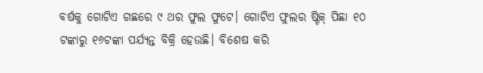ବର୍ଷକୁ ଗୋଟିଏ ଗଛରେ ୯ ଥର ଫୁଲ ଫୁଟେ। ଗୋଟିଏ ଫୁଲର ଷ୍ଟିକ୍ ପିଛା ୧୦ ଟଙ୍କାରୁ ୧୬ଟଙ୍କା ପର୍ଯ୍ୟନ୍ତ ବିକ୍ରି ହେଉଛି। ବିଶେଷ କରି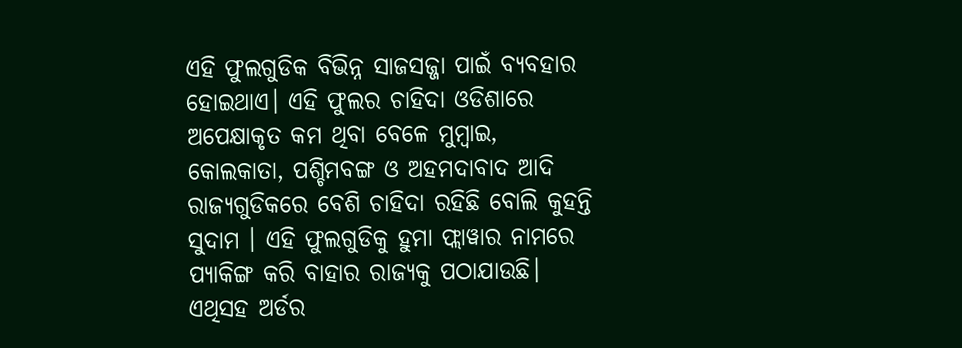ଏହି ଫୁଲଗୁଡିକ ବିଭିନ୍ନ ସାଜସଜ୍ଜା ପାଇଁ ବ୍ୟବହାର ହୋଇଥାଏ। ଏହି ଫୁଲର ଚାହିଦା ଓଡିଶାରେ ଅପେକ୍ଷାକୃତ କମ ଥିବା ବେଳେ ମୁମ୍ବାଇ, କୋଲକାତା, ପଶ୍ଚିମବଙ୍ଗ ଓ ଅହମଦାବାଦ ଆଦି ରାଜ୍ୟଗୁଡିକରେ ବେଶି ଚାହିଦା ରହିଛି ବୋଲି କୁହନ୍ତି ସୁଦାମ । ଏହି ଫୁଲଗୁଡିକୁ ହୁମା ଫ୍ଲାୱାର ନାମରେ ପ୍ୟାକିଙ୍ଗ କରି ବାହାର ରାଜ୍ୟକୁ ପଠାଯାଉଛି। ଏଥିସହ ଅର୍ଡର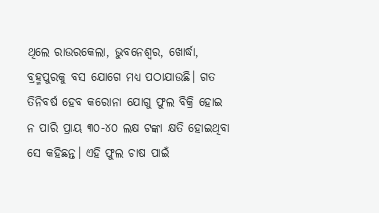ଥିଲେ ରାଉରକେଲା, ଭୁବନେଶ୍ୱର, ଖୋର୍ଦ୍ଧା, ବ୍ରହ୍ମପୁରକୁ ବସ ଯୋଗେ ମଧ୍ୟ ପଠାଯାଉଛି। ଗତ ତିନିବର୍ଷ ହେବ କରୋନା ଯୋଗୁ ଫୁଲ ବିକ୍ରି ହୋଇ ନ ପାରି ପ୍ରାୟ ୩୦-୪୦ ଲକ୍ଷ ଟଙ୍କା କ୍ଷତି ହୋଇଥିବା ସେ କହିଛନ୍ତ। ଏହି ଫୁଲ ଚାଷ ପାଇଁ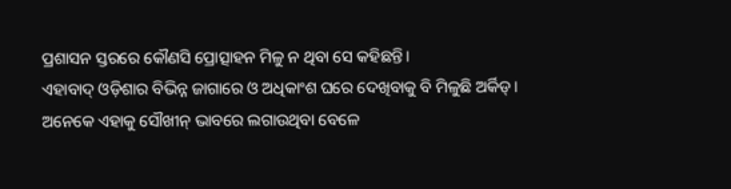ପ୍ରଶାସନ ସ୍ତରରେ କୌଣସି ପ୍ରୋତ୍ସାହନ ମିଳୁ ନ ଥିବା ସେ କହିଛନ୍ତି।
ଏହାବାଦ୍ ଓଡ଼ିଶାର ବିଭିନ୍ନ ଜାଗାରେ ଓ ଅଧିକାଂଶ ଘରେ ଦେଖିବାକୁ ବି ମିଳୁଛି ଅର୍କିଡ୍। ଅନେକେ ଏହାକୁ ସୌଖୀନ୍ ଭାବରେ ଲଗାଉଥିବା ବେଳେ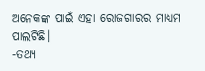ଅନେକଙ୍କ ପାଇଁ ଏହା ରୋଜଗାରର ମାଧ୍ୟମ ପାଲଟିଛି।
-ତଥ୍ୟ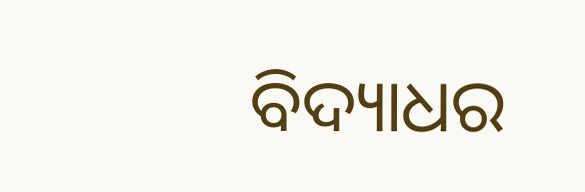ବିଦ୍ୟାଧର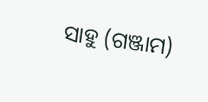ସାହୁ (ଗଞ୍ଜାମ)